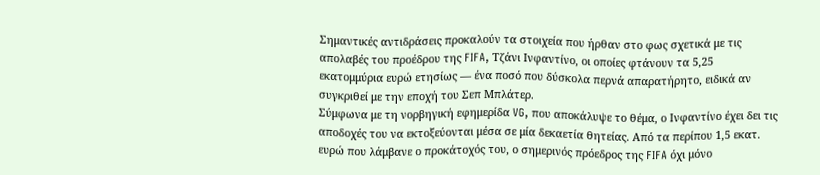Σημαντικές αντιδράσεις προκαλούν τα στοιχεία που ήρθαν στο φως σχετικά με τις απολαβές του προέδρου της FIFA, Τζάνι Ινφαντίνο, οι οποίες φτάνουν τα 5,25 εκατομμύρια ευρώ ετησίως — ένα ποσό που δύσκολα περνά απαρατήρητο, ειδικά αν συγκριθεί με την εποχή του Σεπ Μπλάτερ.
Σύμφωνα με τη νορβηγική εφημερίδα VG, που αποκάλυψε το θέμα, ο Ινφαντίνο έχει δει τις αποδοχές του να εκτοξεύονται μέσα σε μία δεκαετία θητείας. Από τα περίπου 1,5 εκατ. ευρώ που λάμβανε ο προκάτοχός του, ο σημερινός πρόεδρος της FIFA όχι μόνο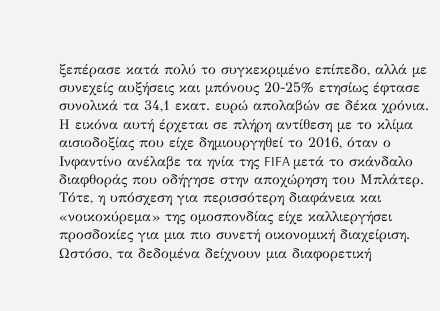ξεπέρασε κατά πολύ το συγκεκριμένο επίπεδο, αλλά με συνεχείς αυξήσεις και μπόνους 20-25% ετησίως έφτασε συνολικά τα 34,1 εκατ. ευρώ απολαβών σε δέκα χρόνια.
Η εικόνα αυτή έρχεται σε πλήρη αντίθεση με το κλίμα αισιοδοξίας που είχε δημιουργηθεί το 2016, όταν ο Ινφαντίνο ανέλαβε τα ηνία της FIFA μετά το σκάνδαλο διαφθοράς που οδήγησε στην αποχώρηση του Μπλάτερ. Τότε, η υπόσχεση για περισσότερη διαφάνεια και «νοικοκύρεμα» της ομοσπονδίας είχε καλλιεργήσει προσδοκίες για μια πιο συνετή οικονομική διαχείριση.
Ωστόσο, τα δεδομένα δείχνουν μια διαφορετική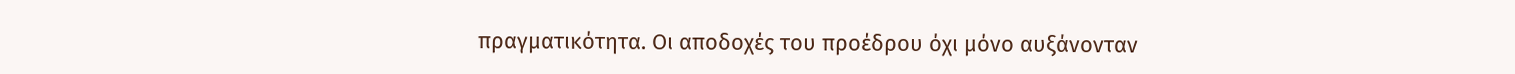πραγματικότητα. Οι αποδοχές του προέδρου όχι μόνο αυξάνονταν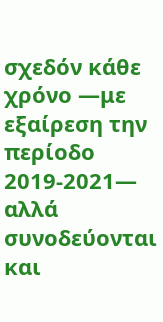σχεδόν κάθε χρόνο —με εξαίρεση την περίοδο 2019-2021— αλλά συνοδεύονται και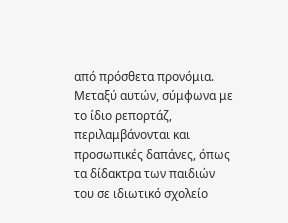από πρόσθετα προνόμια. Μεταξύ αυτών, σύμφωνα με το ίδιο ρεπορτάζ, περιλαμβάνονται και προσωπικές δαπάνες, όπως τα δίδακτρα των παιδιών του σε ιδιωτικό σχολείο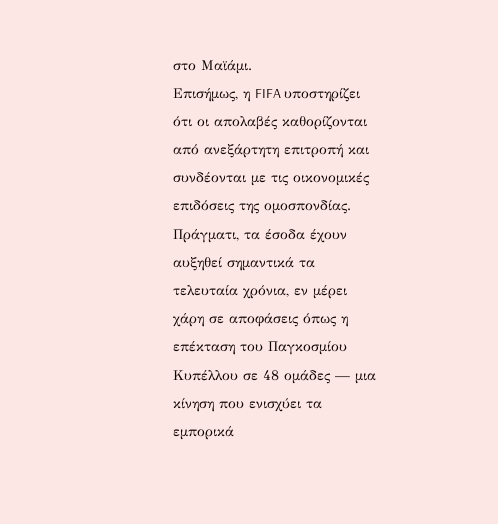στο Μαϊάμι.
Επισήμως, η FIFA υποστηρίζει ότι οι απολαβές καθορίζονται από ανεξάρτητη επιτροπή και συνδέονται με τις οικονομικές επιδόσεις της ομοσπονδίας. Πράγματι, τα έσοδα έχουν αυξηθεί σημαντικά τα τελευταία χρόνια, εν μέρει χάρη σε αποφάσεις όπως η επέκταση του Παγκοσμίου Κυπέλλου σε 48 ομάδες — μια κίνηση που ενισχύει τα εμπορικά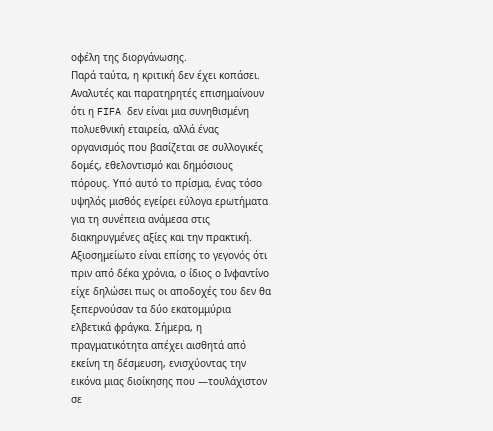οφέλη της διοργάνωσης.
Παρά ταύτα, η κριτική δεν έχει κοπάσει. Αναλυτές και παρατηρητές επισημαίνουν ότι η FIFA δεν είναι μια συνηθισμένη πολυεθνική εταιρεία, αλλά ένας οργανισμός που βασίζεται σε συλλογικές δομές, εθελοντισμό και δημόσιους πόρους. Υπό αυτό το πρίσμα, ένας τόσο υψηλός μισθός εγείρει εύλογα ερωτήματα για τη συνέπεια ανάμεσα στις διακηρυγμένες αξίες και την πρακτική.
Αξιοσημείωτο είναι επίσης το γεγονός ότι πριν από δέκα χρόνια, ο ίδιος ο Ινφαντίνο είχε δηλώσει πως οι αποδοχές του δεν θα ξεπερνούσαν τα δύο εκατομμύρια ελβετικά φράγκα. Σήμερα, η πραγματικότητα απέχει αισθητά από εκείνη τη δέσμευση, ενισχύοντας την εικόνα μιας διοίκησης που —τουλάχιστον σε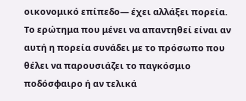οικονομικό επίπεδο— έχει αλλάξει πορεία.
Το ερώτημα που μένει να απαντηθεί είναι αν αυτή η πορεία συνάδει με το πρόσωπο που θέλει να παρουσιάζει το παγκόσμιο ποδόσφαιρο ή αν τελικά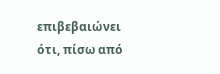επιβεβαιώνει ότι, πίσω από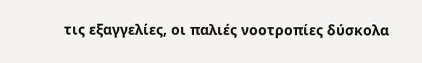τις εξαγγελίες, οι παλιές νοοτροπίες δύσκολα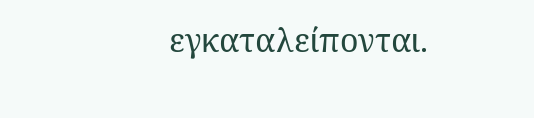εγκαταλείπονται.